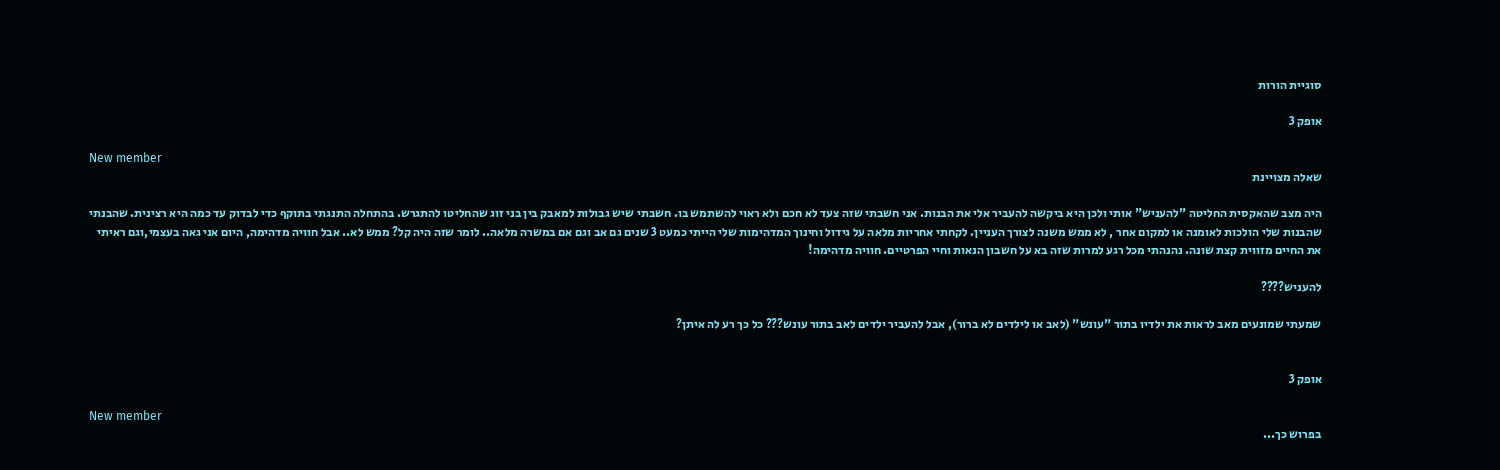סוגיית הורות

אופק 3

New member
שאלה מצויינת

היה מצב שהאקסית החליטה "להעניש" אותי ולכן היא ביקשה להעביר אלי את הבנות. אני חשבתי שזה צעד לא חכם ולא ראוי להשתמש בו. חשבתי שיש גבולות למאבק בין בני זוג שהחליטו להתגרש. בהתחלה התנגתי בתוקף כדי לבדוק עד כמה היא רצינית. שהבנתי שהבנות שלי הולכות לאומנה או למקום אחר , לא ממש משנה לצורך העניין. לקחתי אחריות מלאה על גידול וחינוך המדהימות שלי הייתי כמעט 3 שנים גם אב וגם אם במשרה מלאה.. לומר שזה היה קל? ממש לא.. אבל חוויה מדהימה, היום אני גאה בעצמי,וגם ראיתי את החיים מזווית קצת שונה. נהנהתי מכל רגע למרות שזה בא על חשבון הנאות וחיי הפרטיים. חוויה מדהימה!

להעניש????

שמעתי שמונעים מאב לראות את ילדיו בתור "עונש" (לאב או לילדים לא ברור), אבל להעביר ילדים לאב בתור עונש??? כל כך רע לה איתן?


אופק 3

New member
בפרוש כך...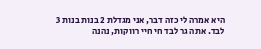היא אמרה לי כזה דבר, אני מגדלת 2 בנות בנות 3 לבד. אתה גר לבד חי חיי רווקות, נהנה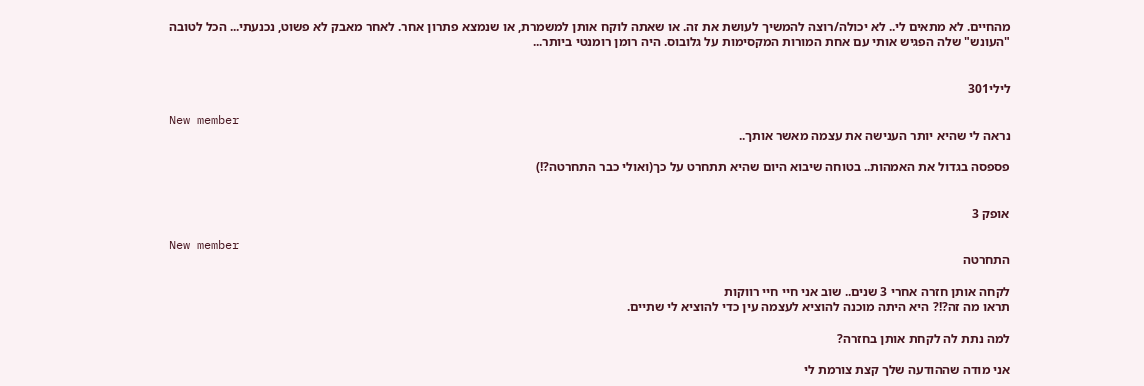מהחיים. לא מתאים לי.. לא יכולה/רוצה להמשיך לעושת את זה. או שאתה לוקח אותן למשמרת, או שנמצא פתרון אחר. לאחר מאבק לא פשוט, נכנעתי... הכל לטובה
"העונש" שלה הפגיש אותי עם אחת המורות המקסימות על גלובוס. היה רומן רומנטי ביותר...


לילי301

New member
נראה לי שהיא יותר הענישה את עצמה מאשר אותך..

פספסה בגדול את האמהות.. בטוחה שיבוא היום שהיא תתחרט על כך(ואולי כבר התחרטה?!)


אופק 3

New member
התחרטה

לקחה אותן חזרה אחרי 3 שנים.. שוב אני חיי חיי רווקות
תראו מה זה?!? היא היתה מוכנה להוציא לעצמה עין כדי להוציא לי שתיים.

למה נתת לה לקחת אותן בחזרה?

אני מודה שההודעה שלך קצת צורמת לי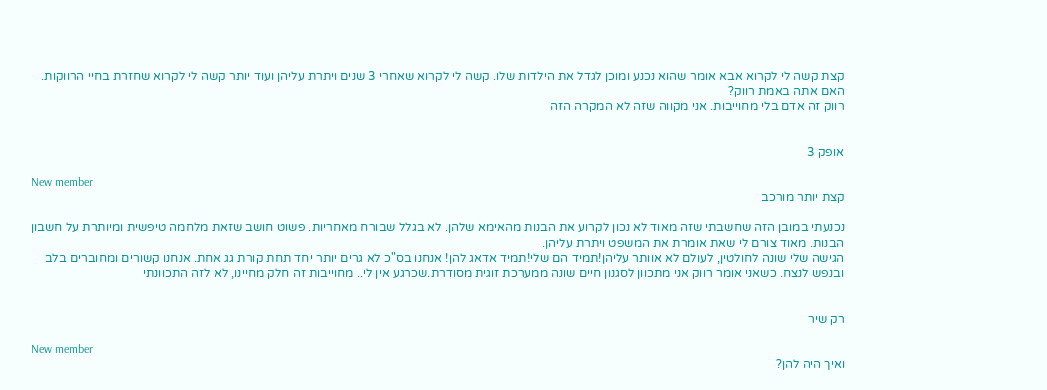קצת קשה לי לקרוא אבא אומר שהוא נכנע ומוכן לגדל את הילדות שלו. קשה לי לקרוא שאחרי 3 שנים ויתרת עליהן ועוד יותר קשה לי לקרוא שחזרת בחיי הרווקות. האם אתה באמת רווק?
רווק זה אדם בלי מחוייבות. אני מקווה שזה לא המקרה הזה


אופק 3

New member
קצת יותר מורכב

נכנעתי במובן הזה שחשבתי שזה מאוד לא נכון לקרוע את הבנות מהאימא שלהן. לא בגלל שבורח מאחריות. פשוט חושב שזאת מלחמה טיפשית ומיותרת על חשבון הבנות. מאוד צורם לי שאת אומרת את המשפט ויתרת עליהן.
הגישה שלי שונה לחולטין, לעולם לא אוותר עליהן!תמיד הם שלי!תמיד אדאג להן! אנחנו בס"כ לא גרים יותר יחד תחת קורת גג אחת. אנחנו קשורים ומחוברים בלב ובנפש לנצח. כשאני אומר רווק אני מתכוון לסגנון חיים שונה ממערכת זוגית מסודרת.שכרגע אין לי.. מחוייבות זה חלק מחיינו, לא לזה התכוונתי


רק שיר

New member
ואיך היה להן?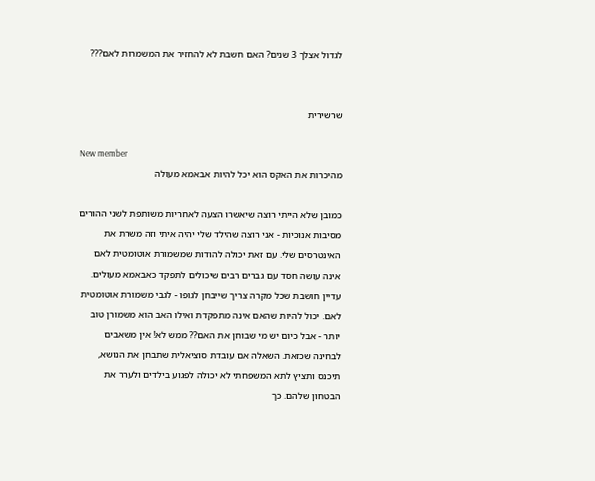לגדול אצלך 3 שנים? האם חשבת לא להחזיר את המשמרות לאם???


שרשירית

New member
מהיכרות את האקס הוא יכל להיות אבאמא מעולה

כמובן שלא הייתי רוצה שיאשרו הצעה לאחריות משותפת לשני ההורים מסיבות אנוכיות - אני רוצה שהילד שלי יהיה איתי וזה משרת את האינטרסים שלי. עם זאת יכולה להודות שמשמורת אוטומטית לאם אינה עושה חסד עם גברים רבים שיכולים לתפקד כאבאמא מעולים. עדיין חושבת שכל מקרה צריך שייבחן לגופו - לגבי משמורת אוטומטית לאם. יכול להיות שהאם אינה מתפקדת ואילו האב הוא משמורן טוב יותר - אבל כיום יש מי שבוחן את האם?? ממש לא! אין משאבים לבחינה שכזאת. השאלה אם עובדת סוציאלית שתבחן את הנושא, תיכנס ותציץ לתא המשפחתי לא יכולה לפגוע בילדים ולערר את הבטחון שלהם. כך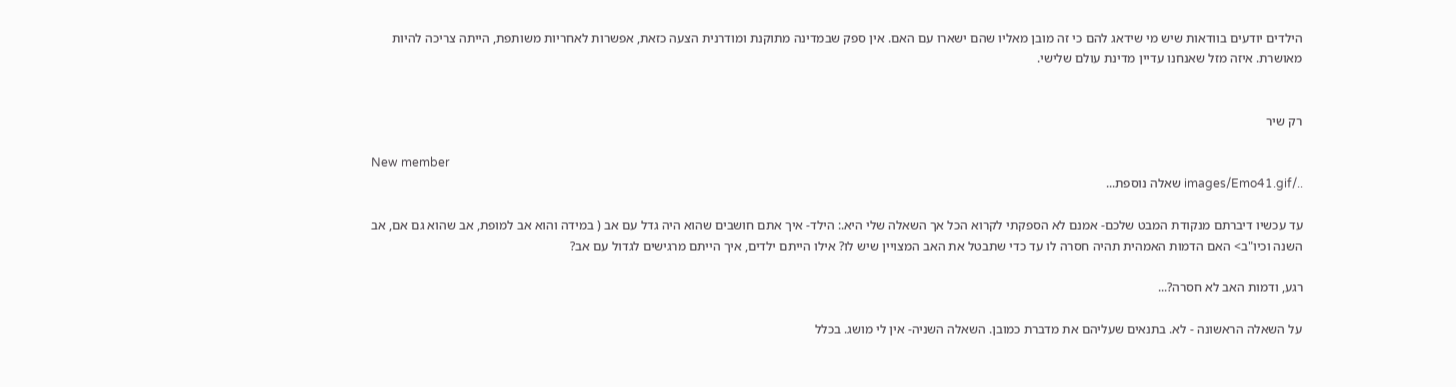הילדים יודעים בוודאות שיש מי שידאג להם כי זה מובן מאליו שהם ישארו עם האם. אין ספק שבמדינה מתוקנת ומודרנית הצעה כזאת, אפשרות לאחריות משותפת, הייתה צריכה להיות מאושרת. איזה מזל שאנחנו עדיין מדינת עולם שלישי.


רק שיר

New member
../images/Emo41.gif שאלה נוספת...

עד עכשיו דיברתם מנקודת המבט שלכם- אמנם לא הספקתי לקרוא הכל אך השאלה שלי היא.: הילד- איך אתם חושבים שהוא היה גדל עם אב ( במידה והוא אב למופת, אב שהוא גם אם, אב השנה וכיו"ב> האם הדמות האמהית תהיה חסרה לו עד כדי שתבטל את האב המצויין שיש לו? אילו הייתם ילדים, איך הייתם מרגישים לגדול עם אב?

רגע, ודמות האב לא חסרה?...

על השאלה הראשונה - לא. בתנאים שעליהם את מדברת כמובן. השאלה השניה- אין לי מושג. בכלל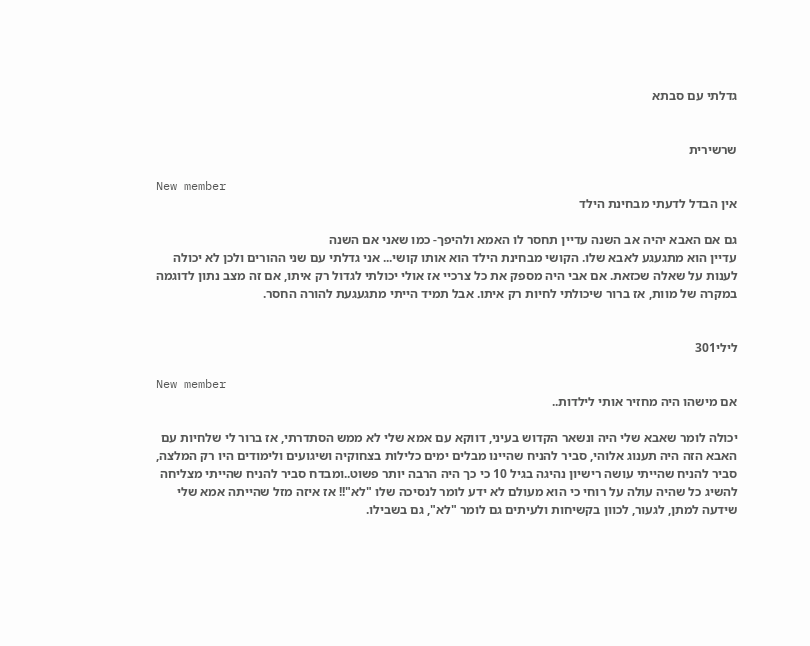גדלתי עם סבתא


שרשירית

New member
אין הבדל לדעתי מבחינת הילד

גם אם האבא יהיה אב השנה עדיין תחסר לו האמא ולהיפך- כמו שאני אם השנה
עדיין הוא מתגעגע לאבא שלו. הקושי מבחינת הילד הוא אותו קושי... אני גדלתי עם שני ההורים ולכן לא יכולה לענות על שאלה שכזאת. אם אבי היה מספק את כל צרכיי אז אולי יכולתי לגדול רק איתו, אם זה מצב נתון לדוגמה במקרה של מוות, אז ברור שיכולתי לחיות רק איתו. אבל תמיד הייתי מתגעגעת להורה החסר.


לילי301

New member
אם מישהו היה מחזיר אותי לילדות..

יכולה לומר שאבא שלי היה ונשאר הקדוש בעיני, דווקא עם אמא שלי לא ממש הסתדרתי, אז ברור לי שלחיות עם האבא הזה היה תענוג אלוהי, סביר להניח שהיינו מבלים ימים כלילות בצחוקיה ושיגועים ולימודים היו רק המלצה, סביר להניח שהייתי עושה רישיון נהיגה בגיל 10 כי כך היה הרבה יותר פשוט..ומבדח סביר להניח שהייתי מצליחה להשיג כל שהיה עולה על רוחי כי הוא מעולם לא ידע לומר לנסיכה שלו "לא"!! אז איזה מזל שהייתה אמא שלי שידעה למתן, לגעור, לכוון בקשיחות ולעיתים גם לומר "לא", גם בשבילו.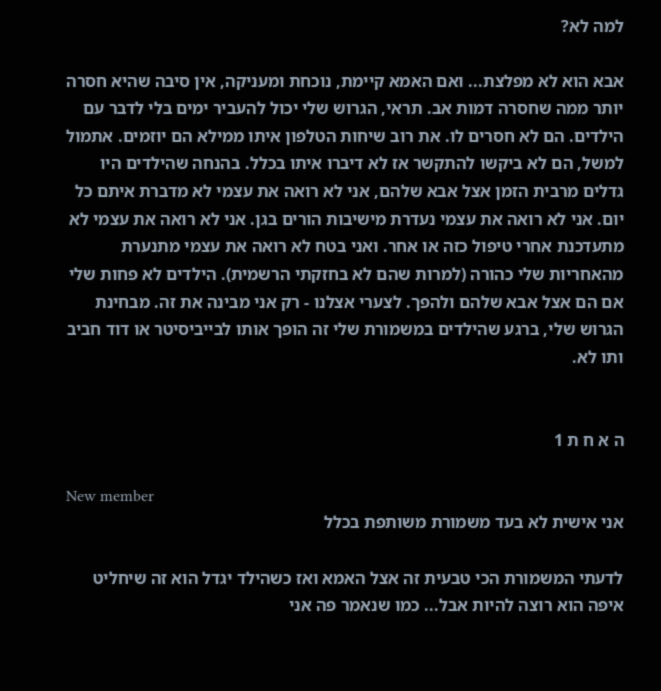למה לא?

אבא הוא לא מפלצת... ואם האמא קיימת, נוכחת ומעניקה, אין סיבה שהיא חסרה יותר ממה שחסרה דמות אב. תראי, הגרוש שלי יכול להעביר ימים בלי לדבר עם הילדים. הם לא חסרים לו. את רוב שיחות הטלפון איתו ממילא הם יוזמים. אתמול למשל, הם לא ביקשו להתקשר אז לא דיברו איתו בכלל. בהנחה שהילדים היו גדלים מרבית הזמן אצל אבא שלהם, אני לא רואה את עצמי לא מדברת איתם כל יום. אני לא רואה את עצמי נעדרת מישיבות הורים בגן. אני לא רואה את עצמי לא מתעדכנת אחרי טיפול כזה או אחר. ואני בטח לא רואה את עצמי מתנערת מהאחריות שלי כהורה (למרות שהם לא בחזקתי הרשמית). הילדים לא פחות שלי אם הם אצל אבא שלהם ולהפך. לצערי אצלנו - רק אני מבינה את זה. מבחינת הגרוש שלי, ברגע שהילדים במשמורת שלי זה הופך אותו לבייביסיטר או דוד חביב ותו לא.


ה א ח ת 1

New member
אני אישית לא בעד משמורת משותפת בכלל

לדעתי המשמורת הכי טבעית זה אצל האמא ואז כשהילד יגדל הוא זה שיחליט איפה הוא רוצה להיות אבל... כמו שנאמר פה אני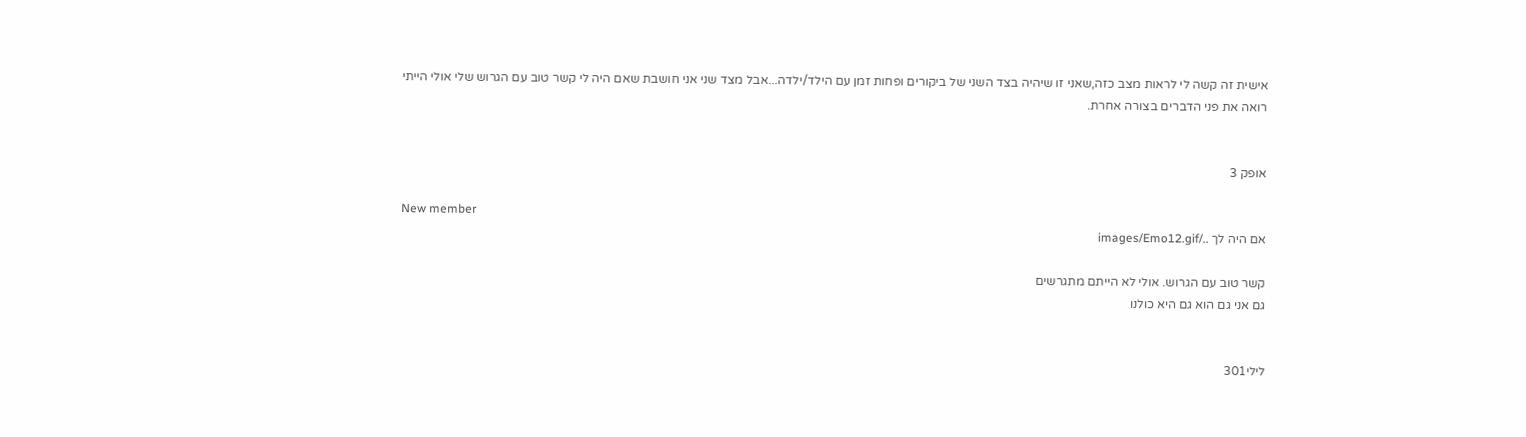אישית זה קשה לי לראות מצב כזה,שאני זו שיהיה בצד השני של ביקורים ופחות זמן עם הילד/ילדה...אבל מצד שני אני חושבת שאם היה לי קשר טוב עם הגרוש שלי אולי הייתי רואה את פני הדברים בצורה אחרת.


אופק 3

New member
אם היה לך ../images/Emo12.gif

קשר טוב עם הגרוש. אולי לא הייתם מתגרשים
גם אני גם הוא גם היא כולנו


לילי301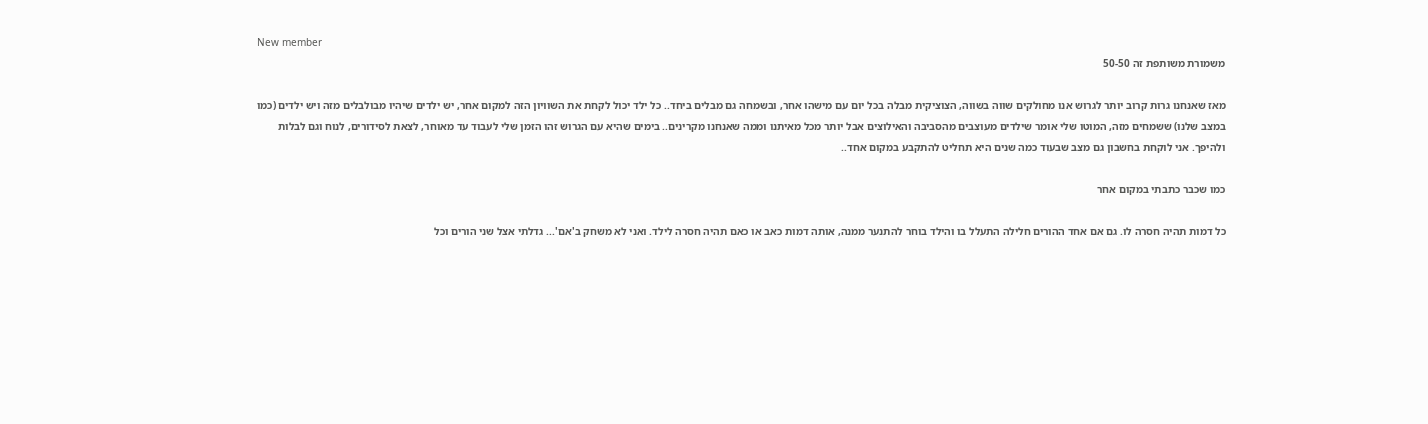New member
משמורת משותפת זה 50-50

מאז שאנחנו גרות קרוב יותר לגרוש אנו מחולקים שווה בשווה, הצוציקית מבלה בכל יום עם מישהו אחר, ובשמחה גם מבלים ביחד.. כל ילד יכול לקחת את השוויון הזה למקום אחר, יש ילדים שיהיו מבולבלים מזה ויש ילדים (כמו במצב שלנו) ששמחים מזה, המוטו שלי אומר שילדים מעוצבים מהסביבה והאילוצים אבל יותר מכל מאיתנו וממה שאנחנו מקרינים.. בימים שהיא עם הגרוש זהו הזמן שלי לעבוד עד מאוחר, לצאת לסידורים, לנוח וגם לבלות ולהיפך. אני לוקחת בחשבון גם מצב שבעוד כמה שנים היא תחליט להתקבע במקום אחד..

כמו שכבר כתבתי במקום אחר

כל דמות תהיה חסרה לו. גם אם אחד ההורים חלילה התעלל בו והילד בוחר להתנער ממנה, אותה דמות כאב או כאם תהיה חסרה לילד. ואני לא משחק ב'אם'... גדלתי אצל שני הורים וכל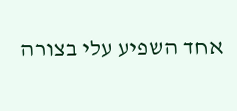אחד השפיע עלי בצורה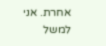אחרת. אני למשל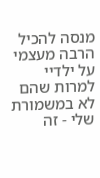מנסה להכיל הרבה מעצמי על ילדיי למרות שהם לא במשמורת שלי - זה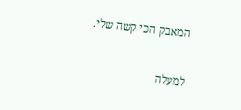המאבק הכי קשה שלי.

למעלה